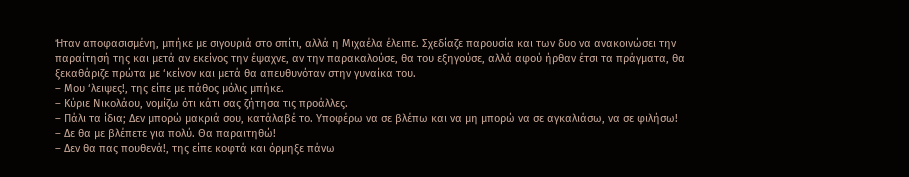Ήταν αποφασισμένη, μπήκε με σιγουριά στο σπίτι, αλλά η Μιχαέλα έλειπε. Σχεδίαζε παρουσία και των δυο να ανακοινώσει την παραίτησή της και μετά αν εκείνος την έψαχνε, αν την παρακαλούσε, θα του εξηγούσε, αλλά αφού ήρθαν έτσι τα πράγματα, θα ξεκαθάριζε πρώτα με ‘κείνον και μετά θα απευθυνόταν στην γυναίκα του.
– Μου ‘λειψες!, της είπε με πάθος μόλις μπήκε.
– Κύριε Νικολάου, νομίζω ότι κάτι σας ζήτησα τις προάλλες.
– Πάλι τα ίδια; Δεν μπορώ μακριά σου, κατάλαβέ το. Υποφέρω να σε βλέπω και να μη μπορώ να σε αγκαλιάσω, να σε φιλήσω!
– Δε θα με βλέπετε για πολύ. Θα παραιτηθώ!
– Δεν θα πας πουθενά!, της είπε κοφτά και όρμηξε πάνω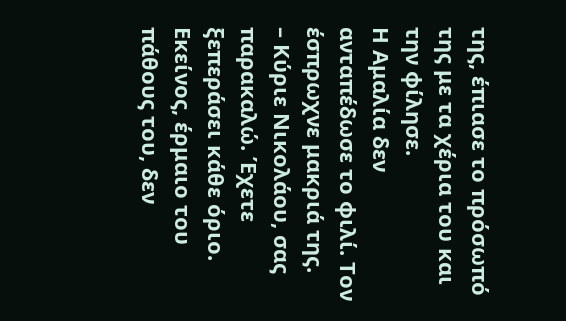της, έπιασε το πρόσωπό της με τα χέρια του και την φίλησε.
Η Αμαλία δεν ανταπέδωσε το φιλί. Τον έσπρωχνε μακριά της.
– Κύριε Νικολάου, σας παρακαλώ. Έχετε ξεπεράσει κάθε όριο.
Εκείνος, έρμαιο του πάθους του, δεν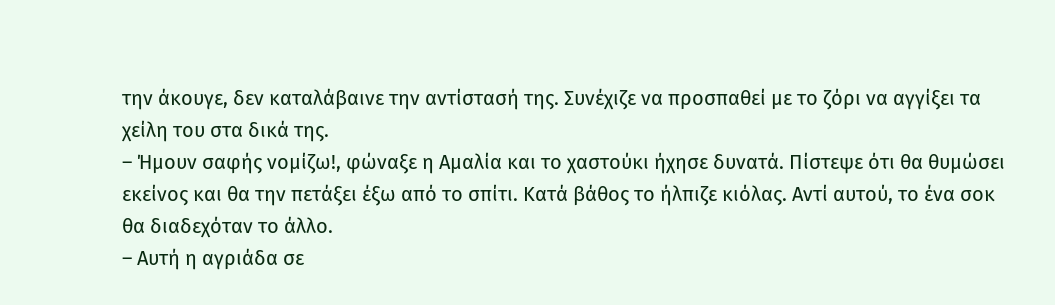την άκουγε, δεν καταλάβαινε την αντίστασή της. Συνέχιζε να προσπαθεί με το ζόρι να αγγίξει τα χείλη του στα δικά της.
– Ήμουν σαφής νομίζω!, φώναξε η Αμαλία και το χαστούκι ήχησε δυνατά. Πίστεψε ότι θα θυμώσει εκείνος και θα την πετάξει έξω από το σπίτι. Κατά βάθος το ήλπιζε κιόλας. Αντί αυτού, το ένα σοκ θα διαδεχόταν το άλλο.
– Αυτή η αγριάδα σε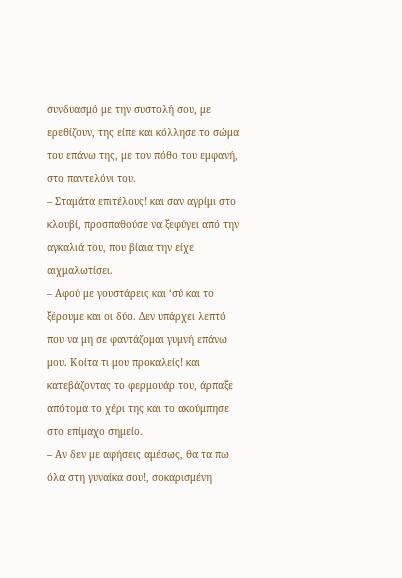συνδυασμό με την συστολή σου, με ερεθίζουν, της είπε και κόλλησε το σώμα του επάνω της, με τον πόθο του εμφανή, στο παντελόνι του.
– Σταμάτα επιτέλους! και σαν αγρίμι στο κλουβί, προσπαθούσε να ξεφύγει από την αγκαλιά του, που βίαια την είχε αιχμαλωτίσει.
– Αφού με γουστάρεις και ‘σύ και το ξέρουμε και οι δύο. Δεν υπάρχει λεπτό που να μη σε φαντάζομαι γυμνή επάνω μου. Κοίτα τι μου προκαλείς! και κατεβάζοντας το φερμουάρ του, άρπαξε απότομα το χέρι της και το ακούμπησε στο επίμαχο σημείο.
– Αν δεν με αφήσεις αμέσως, θα τα πω όλα στη γυναίκα σου!, σοκαρισμένη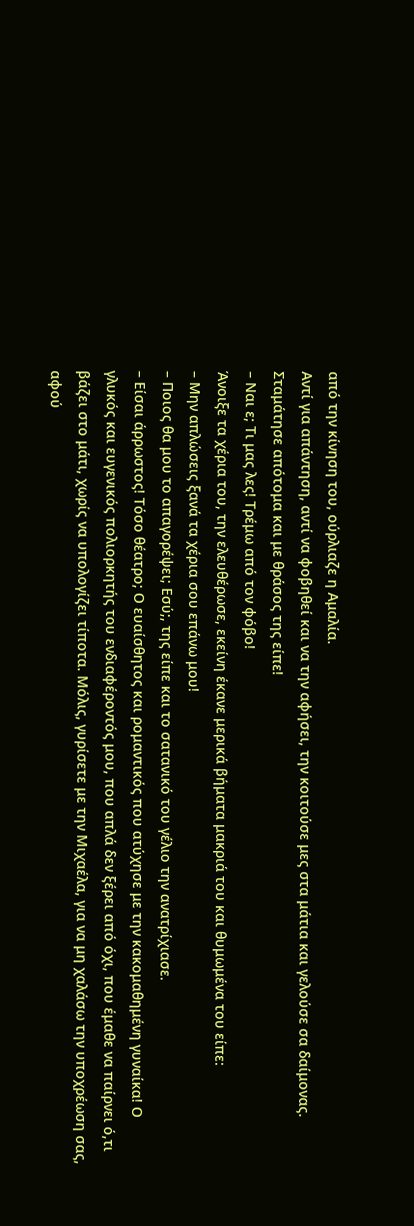από την κίνηση του, ούρλιαζε η Αμαλία.
Αντί για απάντηση, αντί να φοβηθεί και να την αφήσει, την κοιτούσε μες στα μάτια και γελούσε σα δαίμονας. Σταμάτησε απότομα και με θράσος της είπε!
– Ναι ε; Τι μας λες! Τρέμω από τον φόβο!
Άνοιξε τα χέρια του, την ελευθέρωσε, εκείνη έκανε μερικά βήματα μακριά του και θυμωμένα του είπε:
– Μην απλώσεις ξανά τα χέρια σου επάνω μου!
– Ποιος θα μου το απαγορέψει; Εσύ;, της είπε και το σατανικό του γέλιο την ανατρίχιασε.
– Είσαι άρρωστος! Τόσο θέατρο; Ο ευαίσθητος και ρομαντικός που ατύχησε με την κακομαθημένη γυναίκα! Ο γλυκός και ευγενικός πολιορκητής του ενδιαφέροντός μου, που απλά δεν ξέρει από όχι, που έμαθε να παίρνει ό,τι βάζει στο μάτι, χωρίς να υπολογίζει τίποτα. Μόλις, γυρίσετε με την Μιχαέλα, για να μη χαλάσω την υποχρέωση σας, αφού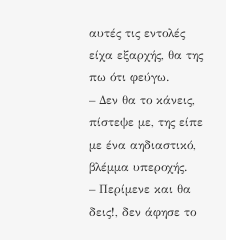αυτές τις εντολές είχα εξαρχής, θα της πω ότι φεύγω.
– Δεν θα το κάνεις, πίστεψε με, της είπε με ένα αηδιαστικό, βλέμμα υπεροχής.
– Περίμενε και θα δεις!, δεν άφησε το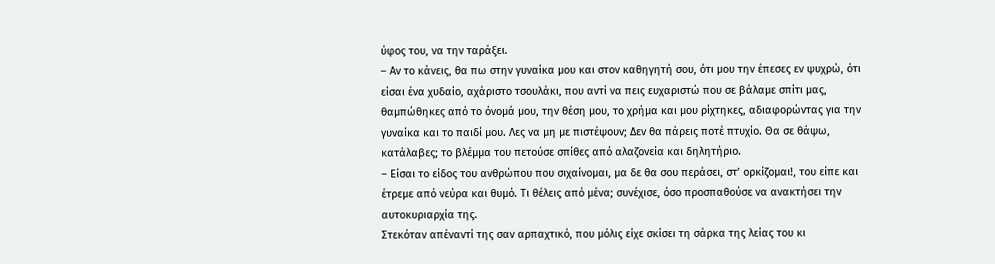ύφος του, να την ταράξει.
– Αν το κάνεις, θα πω στην γυναίκα μου και στον καθηγητή σου, ότι μου την έπεσες εν ψυχρώ, ότι είσαι ένα χυδαίο, αχάριστο τσουλάκι, που αντί να πεις ευχαριστώ που σε βάλαμε σπίτι μας, θαμπώθηκες από το όνομά μου, την θέση μου, το χρήμα και μου ρίχτηκες, αδιαφορώντας για την γυναίκα και το παιδί μου. Λες να μη με πιστέψουν; Δεν θα πάρεις ποτέ πτυχίο. Θα σε θάψω, κατάλαβες; το βλέμμα του πετούσε σπίθες από αλαζονεία και δηλητήριο.
– Είσαι το είδος του ανθρώπου που σιχαίνομαι, μα δε θα σου περάσει, στ’ ορκίζομαι!, του είπε και έτρεμε από νεύρα και θυμό. Τι θέλεις από μένα; συνέχισε, όσο προσπαθούσε να ανακτήσει την αυτοκυριαρχία της.
Στεκόταν απέναντί της σαν αρπαχτικό, που μόλις είχε σκίσει τη σάρκα της λείας του κι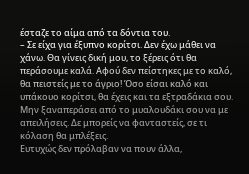έσταζε το αίμα από τα δόντια του.
– Σε είχα για έξυπνο κορίτσι. Δεν έχω μάθει να χάνω. Θα γίνεις δική μου, το ξέρεις ότι θα περάσουμε καλά. Αφού δεν πείστηκες με το καλό, θα πειστείς με το άγριο! Όσο είσαι καλό και υπάκουο κορίτσι, θα έχεις και τα εξτραδάκια σου. Μην ξαναπεράσει από το μυαλουδάκι σου να με απειλήσεις. Δε μπορείς να φανταστείς, σε τι κόλαση θα μπλέξεις.
Ευτυχώς δεν πρόλαβαν να πουν άλλα,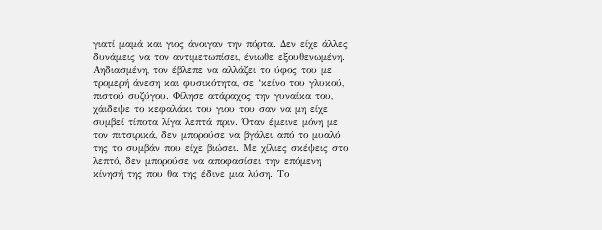γιατί μαμά και γιος άνοιγαν την πόρτα. Δεν είχε άλλες δυνάμεις να τον αντιμετωπίσει, ένιωθε εξουθενωμένη. Αηδιασμένη, τον έβλεπε να αλλάζει το ύφος του με τρομερή άνεση και φυσικότητα, σε ‘κείνο του γλυκού, πιστού συζύγου. Φίλησε ατάραχος την γυναίκα του, χάιδεψε το κεφαλάκι του γιου του σαν να μη είχε συμβεί τίποτα λίγα λεπτά πριν. Όταν έμεινε μόνη με τον πιτσιρικά, δεν μπορούσε να βγάλει από το μυαλό της το συμβάν που είχε βιώσει. Με χίλιες σκέψεις στο λεπτό, δεν μπορούσε να αποφασίσει την επόμενη κίνησή της που θα της έδινε μια λύση. Το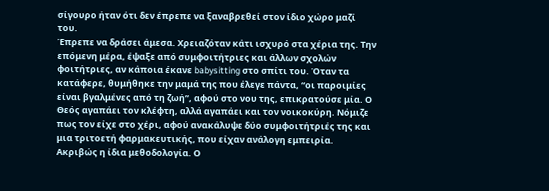σίγουρο ήταν ότι δεν έπρεπε να ξαναβρεθεί στον ίδιο χώρο μαζί του.
Έπρεπε να δράσει άμεσα. Χρειαζόταν κάτι ισχυρό στα χέρια της. Την επόμενη μέρα, έψαξε από συμφοιτήτριες και άλλων σχολών φοιτήτριες, αν κάποια έκανε babysitting στο σπίτι του. Όταν τα κατάφερε, θυμήθηκε την μαμά της που έλεγε πάντα, “οι παροιμίες είναι βγαλμένες από τη ζωή”, αφού στο νου της, επικρατούσε μία. Ο Θεός αγαπάει τον κλέφτη, αλλά αγαπάει και τον νοικοκύρη. Νόμιζε πως τον είχε στο χέρι, αφού ανακάλυψε δύο συμφοιτήτριές της και μια τριτοετή φαρμακευτικής, που είχαν ανάλογη εμπειρία. Ακριβώς η ίδια μεθοδολογία. Ο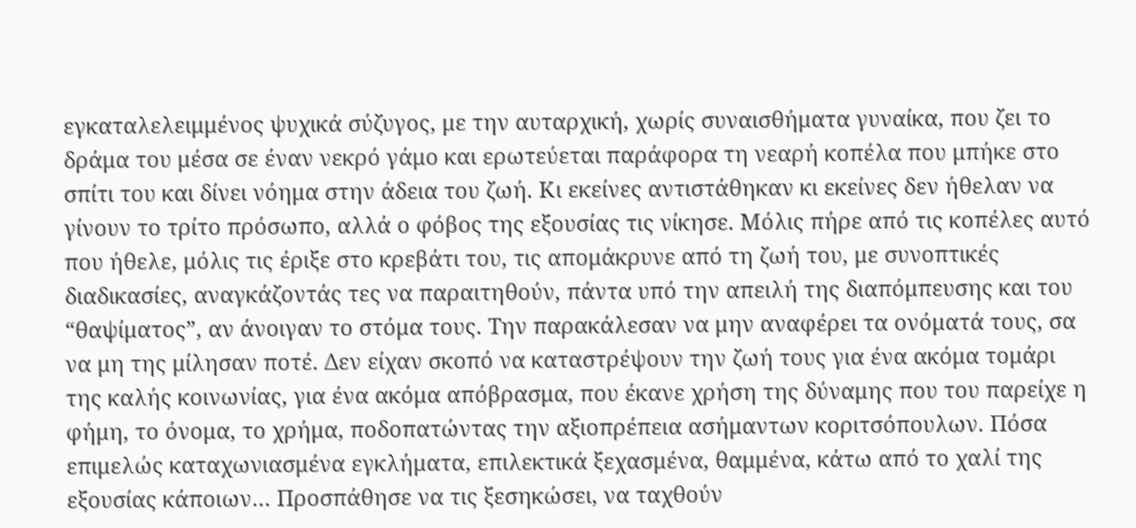εγκαταλελειμμένος ψυχικά σύζυγος, με την αυταρχική, χωρίς συναισθήματα γυναίκα, που ζει το δράμα του μέσα σε έναν νεκρό γάμο και ερωτεύεται παράφορα τη νεαρή κοπέλα που μπήκε στο σπίτι του και δίνει νόημα στην άδεια του ζωή. Κι εκείνες αντιστάθηκαν κι εκείνες δεν ήθελαν να γίνουν το τρίτο πρόσωπο, αλλά ο φόβος της εξουσίας τις νίκησε. Μόλις πήρε από τις κοπέλες αυτό που ήθελε, μόλις τις έριξε στο κρεβάτι του, τις απομάκρυνε από τη ζωή του, με συνοπτικές διαδικασίες, αναγκάζοντάς τες να παραιτηθούν, πάντα υπό την απειλή της διαπόμπευσης και του “θαψίματος”, αν άνοιγαν το στόμα τους. Την παρακάλεσαν να μην αναφέρει τα ονόματά τους, σα να μη της μίλησαν ποτέ. Δεν είχαν σκοπό να καταστρέψουν την ζωή τους για ένα ακόμα τομάρι της καλής κοινωνίας, για ένα ακόμα απόβρασμα, που έκανε χρήση της δύναμης που του παρείχε η φήμη, το όνομα, το χρήμα, ποδοπατώντας την αξιοπρέπεια ασήμαντων κοριτσόπουλων. Πόσα επιμελώς καταχωνιασμένα εγκλήματα, επιλεκτικά ξεχασμένα, θαμμένα, κάτω από το χαλί της εξουσίας κάποιων… Προσπάθησε να τις ξεσηκώσει, να ταχθούν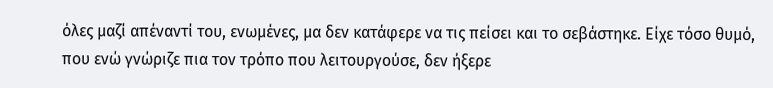όλες μαζί απέναντί του, ενωμένες, μα δεν κατάφερε να τις πείσει και το σεβάστηκε. Είχε τόσο θυμό, που ενώ γνώριζε πια τον τρόπο που λειτουργούσε, δεν ήξερε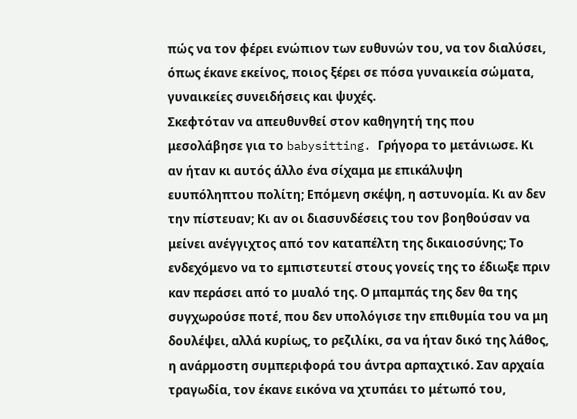πώς να τον φέρει ενώπιον των ευθυνών του, να τον διαλύσει, όπως έκανε εκείνος, ποιος ξέρει σε πόσα γυναικεία σώματα, γυναικείες συνειδήσεις και ψυχές.
Σκεφτόταν να απευθυνθεί στον καθηγητή της που μεσολάβησε για το babysitting. Γρήγορα το μετάνιωσε. Κι αν ήταν κι αυτός άλλο ένα σίχαμα με επικάλυψη ευυπόληπτου πολίτη; Επόμενη σκέψη, η αστυνομία. Κι αν δεν την πίστευαν; Κι αν οι διασυνδέσεις του τον βοηθούσαν να μείνει ανέγγιχτος από τον καταπέλτη της δικαιοσύνης; Το ενδεχόμενο να το εμπιστευτεί στους γονείς της το έδιωξε πριν καν περάσει από το μυαλό της. Ο μπαμπάς της δεν θα της συγχωρούσε ποτέ, που δεν υπολόγισε την επιθυμία του να μη δουλέψει, αλλά κυρίως, το ρεζιλίκι, σα να ήταν δικό της λάθος, η ανάρμοστη συμπεριφορά του άντρα αρπαχτικό. Σαν αρχαία τραγωδία, τον έκανε εικόνα να χτυπάει το μέτωπό του,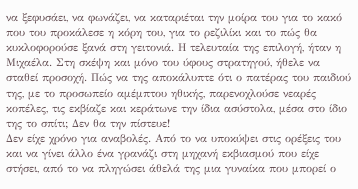να ξεφυσάει, να φωνάζει, να καταριέται την μοίρα του για το κακό που του προκάλεσε η κόρη του, για το ρεζιλίκι και το πώς θα κυκλοφορούσε ξανά στη γειτονιά. Η τελευταία της επιλογή, ήταν η Μιχαέλα. Στη σκέψη και μόνο του ύφους στρατηγού, ήθελε να σταθεί προσοχή. Πώς να της αποκάλυπτε ότι ο πατέρας του παιδιού της, με το προσωπείο αμέμπτου ηθικής, παρενοχλούσε νεαρές κοπέλες, τις εκβίαζε και κεράτωνε την ίδια ασύστολα, μέσα στο ίδιο της το σπίτι; Δεν θα την πίστευε!
Δεν είχε χρόνο για αναβολές. Από το να υποκύψει στις ορέξεις του και να γίνει άλλο ένα γρανάζι στη μηχανή εκβιασμού που είχε στήσει, από το να πληγώσει άθελά της μια γυναίκα που μπορεί ο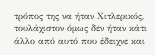τρόπος της να ήταν Χιτλερικός, τουλάχιστον όμως δεν ήταν κάτι άλλο από αυτό που έδειχνε και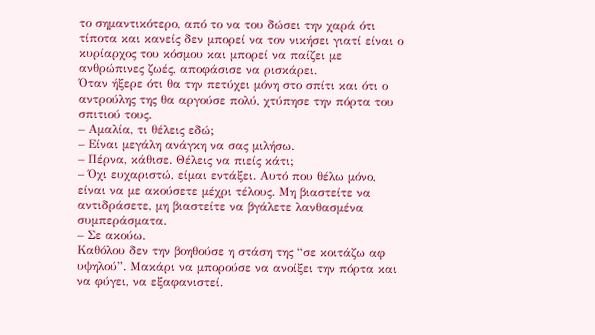το σημαντικότερο, από το να του δώσει την χαρά ότι τίποτα και κανείς δεν μπορεί να τον νικήσει γιατί είναι ο κυρίαρχος του κόσμου και μπορεί να παίζει με ανθρώπινες ζωές, αποφάσισε να ρισκάρει.
Όταν ήξερε ότι θα την πετύχει μόνη στο σπίτι και ότι ο αντρούλης της θα αργούσε πολύ, χτύπησε την πόρτα του σπιτιού τους.
– Αμαλία, τι θέλεις εδώ;
– Είναι μεγάλη ανάγκη να σας μιλήσω.
– Πέρνα, κάθισε. Θέλεις να πιείς κάτι;
– Όχι ευχαριστώ, είμαι εντάξει. Αυτό που θέλω μόνο, είναι να με ακούσετε μέχρι τέλους. Μη βιαστείτε να αντιδράσετε, μη βιαστείτε να βγάλετε λανθασμένα συμπεράσματα.
– Σε ακούω.
Καθόλου δεν την βοηθούσε η στάση της “σε κοιτάζω αφ υψηλού”. Μακάρι να μπορούσε να ανοίξει την πόρτα και να φύγει, να εξαφανιστεί.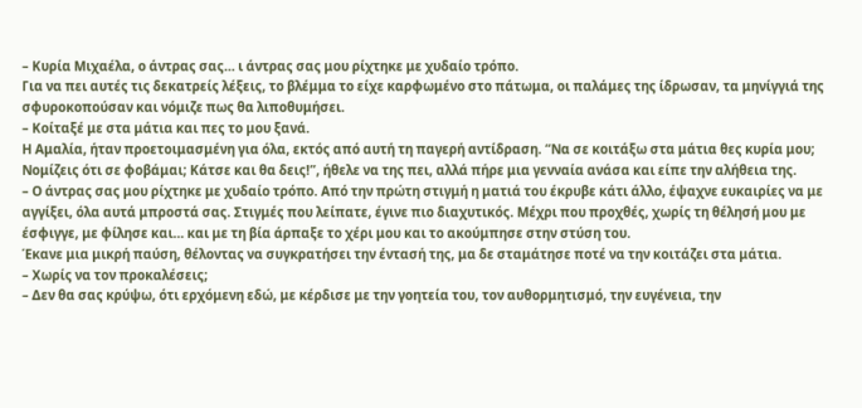– Κυρία Μιχαέλα, ο άντρας σας… ι άντρας σας μου ρίχτηκε με χυδαίο τρόπο.
Για να πει αυτές τις δεκατρείς λέξεις, το βλέμμα το είχε καρφωμένο στο πάτωμα, οι παλάμες της ίδρωσαν, τα μηνίγγιά της σφυροκοπούσαν και νόμιζε πως θα λιποθυμήσει.
– Κοίταξέ με στα μάτια και πες το μου ξανά.
Η Αμαλία, ήταν προετοιμασμένη για όλα, εκτός από αυτή τη παγερή αντίδραση. “Να σε κοιτάξω στα μάτια θες κυρία μου; Νομίζεις ότι σε φοβάμαι; Κάτσε και θα δεις!”, ήθελε να της πει, αλλά πήρε μια γενναία ανάσα και είπε την αλήθεια της.
– Ο άντρας σας μου ρίχτηκε με χυδαίο τρόπο. Από την πρώτη στιγμή η ματιά του έκρυβε κάτι άλλο, έψαχνε ευκαιρίες να με αγγίξει, όλα αυτά μπροστά σας. Στιγμές που λείπατε, έγινε πιο διαχυτικός. Μέχρι που προχθές, χωρίς τη θέλησή μου με έσφιγγε, με φίλησε και… και με τη βία άρπαξε το χέρι μου και το ακούμπησε στην στύση του.
Έκανε μια μικρή παύση, θέλοντας να συγκρατήσει την έντασή της, μα δε σταμάτησε ποτέ να την κοιτάζει στα μάτια.
– Χωρίς να τον προκαλέσεις;
– Δεν θα σας κρύψω, ότι ερχόμενη εδώ, με κέρδισε με την γοητεία του, τον αυθορμητισμό, την ευγένεια, την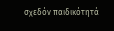σχεδόν παιδικότητά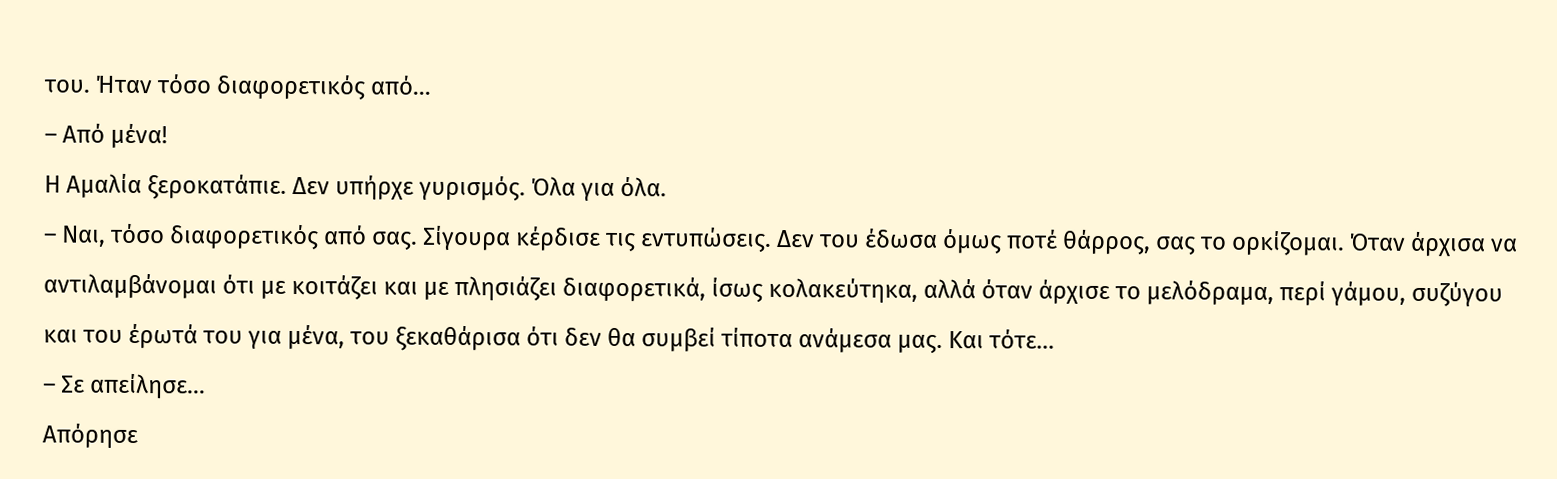του. Ήταν τόσο διαφορετικός από…
– Από μένα!
Η Αμαλία ξεροκατάπιε. Δεν υπήρχε γυρισμός. Όλα για όλα.
– Ναι, τόσο διαφορετικός από σας. Σίγουρα κέρδισε τις εντυπώσεις. Δεν του έδωσα όμως ποτέ θάρρος, σας το ορκίζομαι. Όταν άρχισα να αντιλαμβάνομαι ότι με κοιτάζει και με πλησιάζει διαφορετικά, ίσως κολακεύτηκα, αλλά όταν άρχισε το μελόδραμα, περί γάμου, συζύγου και του έρωτά του για μένα, του ξεκαθάρισα ότι δεν θα συμβεί τίποτα ανάμεσα μας. Και τότε…
– Σε απείλησε…
Απόρησε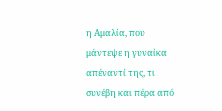η Αμαλία, που μάντεψε η γυναίκα απέναντί της, τι συνέβη και πέρα από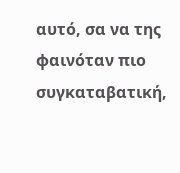αυτό, σα να της φαινόταν πιο συγκαταβατική,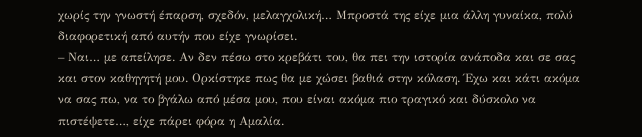χωρίς την γνωστή έπαρση, σχεδόν, μελαγχολική… Μπροστά της είχε μια άλλη γυναίκα, πολύ διαφορετική από αυτήν που είχε γνωρίσει.
– Ναι… με απείλησε. Αν δεν πέσω στο κρεβάτι του, θα πει την ιστορία ανάποδα και σε σας και στον καθηγητή μου. Ορκίστηκε πως θα με χώσει βαθιά στην κόλαση. Έχω και κάτι ακόμα να σας πω, να το βγάλω από μέσα μου, που είναι ακόμα πιο τραγικό και δύσκολο να πιστέψετε…, είχε πάρει φόρα η Αμαλία.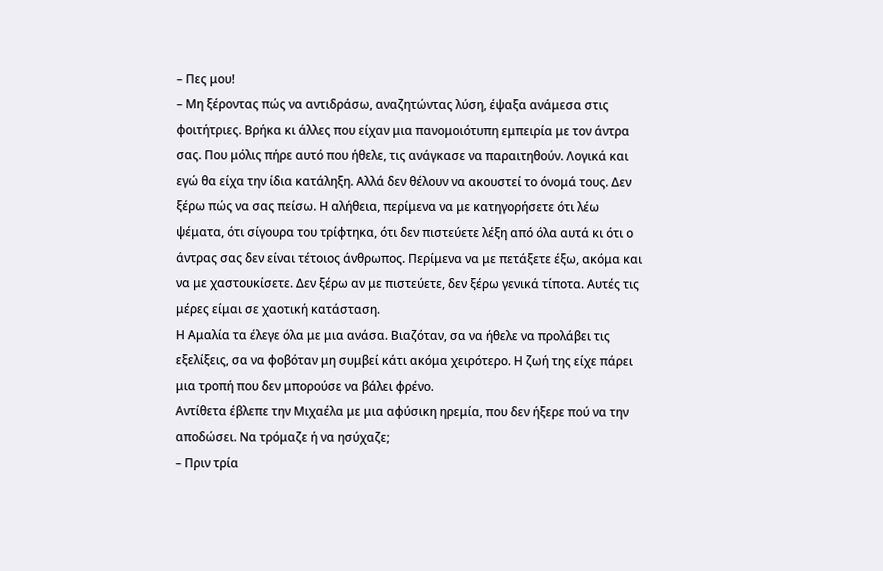– Πες μου!
– Μη ξέροντας πώς να αντιδράσω, αναζητώντας λύση, έψαξα ανάμεσα στις φοιτήτριες. Βρήκα κι άλλες που είχαν μια πανομοιότυπη εμπειρία με τον άντρα σας. Που μόλις πήρε αυτό που ήθελε, τις ανάγκασε να παραιτηθούν. Λογικά και εγώ θα είχα την ίδια κατάληξη. Αλλά δεν θέλουν να ακουστεί το όνομά τους. Δεν ξέρω πώς να σας πείσω. Η αλήθεια, περίμενα να με κατηγορήσετε ότι λέω ψέματα, ότι σίγουρα του τρίφτηκα, ότι δεν πιστεύετε λέξη από όλα αυτά κι ότι ο άντρας σας δεν είναι τέτοιος άνθρωπος. Περίμενα να με πετάξετε έξω, ακόμα και να με χαστουκίσετε. Δεν ξέρω αν με πιστεύετε, δεν ξέρω γενικά τίποτα. Αυτές τις μέρες είμαι σε χαοτική κατάσταση.
Η Αμαλία τα έλεγε όλα με μια ανάσα. Βιαζόταν, σα να ήθελε να προλάβει τις εξελίξεις, σα να φοβόταν μη συμβεί κάτι ακόμα χειρότερο. Η ζωή της είχε πάρει μια τροπή που δεν μπορούσε να βάλει φρένο.
Αντίθετα έβλεπε την Μιχαέλα με μια αφύσικη ηρεμία, που δεν ήξερε πού να την αποδώσει. Να τρόμαζε ή να ησύχαζε;
– Πριν τρία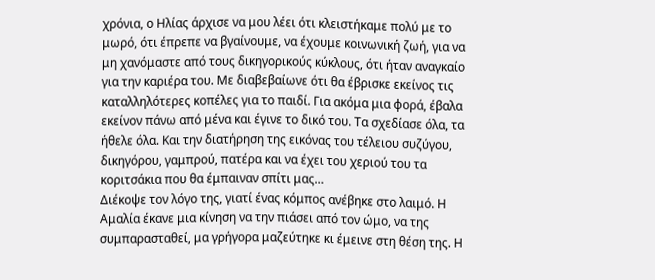χρόνια, ο Ηλίας άρχισε να μου λέει ότι κλειστήκαμε πολύ με το μωρό, ότι έπρεπε να βγαίνουμε, να έχουμε κοινωνική ζωή, για να μη χανόμαστε από τους δικηγορικούς κύκλους, ότι ήταν αναγκαίο για την καριέρα του. Με διαβεβαίωνε ότι θα έβρισκε εκείνος τις καταλληλότερες κοπέλες για το παιδί. Για ακόμα μια φορά, έβαλα εκείνον πάνω από μένα και έγινε το δικό του. Τα σχεδίασε όλα, τα ήθελε όλα. Και την διατήρηση της εικόνας του τέλειου συζύγου, δικηγόρου, γαμπρού, πατέρα και να έχει του χεριού του τα κοριτσάκια που θα έμπαιναν σπίτι μας…
Διέκοψε τον λόγο της, γιατί ένας κόμπος ανέβηκε στο λαιμό. Η Αμαλία έκανε μια κίνηση να την πιάσει από τον ώμο, να της συμπαρασταθεί, μα γρήγορα μαζεύτηκε κι έμεινε στη θέση της. Η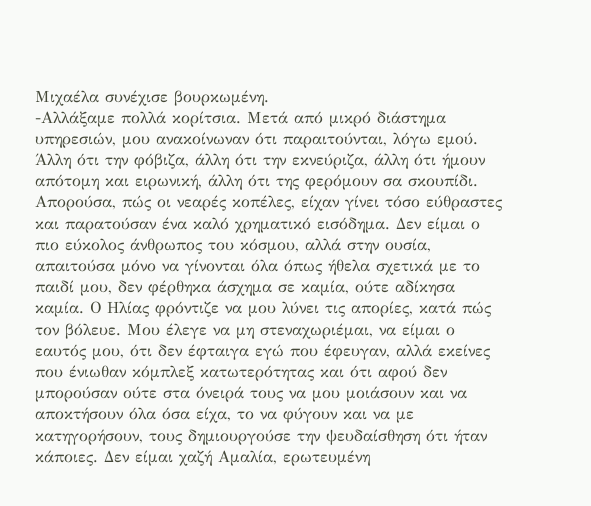Μιχαέλα συνέχισε βουρκωμένη.
-Αλλάξαμε πολλά κορίτσια. Μετά από μικρό διάστημα υπηρεσιών, μου ανακοίνωναν ότι παραιτούνται, λόγω εμού. Άλλη ότι την φόβιζα, άλλη ότι την εκνεύριζα, άλλη ότι ήμουν απότομη και ειρωνική, άλλη ότι της φερόμουν σα σκουπίδι. Απορούσα, πώς οι νεαρές κοπέλες, είχαν γίνει τόσο εύθραστες και παρατούσαν ένα καλό χρηματικό εισόδημα. Δεν είμαι ο πιο εύκολος άνθρωπος του κόσμου, αλλά στην ουσία, απαιτούσα μόνο να γίνονται όλα όπως ήθελα σχετικά με το παιδί μου, δεν φέρθηκα άσχημα σε καμία, ούτε αδίκησα καμία. Ο Ηλίας φρόντιζε να μου λύνει τις απορίες, κατά πώς τον βόλευε. Μου έλεγε να μη στεναχωριέμαι, να είμαι ο εαυτός μου, ότι δεν έφταιγα εγώ που έφευγαν, αλλά εκείνες που ένιωθαν κόμπλεξ κατωτερότητας και ότι αφού δεν μπορούσαν ούτε στα όνειρά τους να μου μοιάσουν και να αποκτήσουν όλα όσα είχα, το να φύγουν και να με κατηγορήσουν, τους δημιουργούσε την ψευδαίσθηση ότι ήταν κάποιες. Δεν είμαι χαζή Αμαλία, ερωτευμένη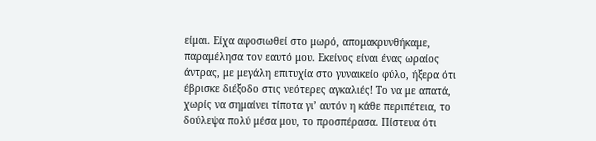είμαι. Είχα αφοσιωθεί στο μωρό, απομακρυνθήκαμε, παραμέλησα τον εαυτό μου. Εκείνος είναι ένας ωραίος άντρας, με μεγάλη επιτυχία στο γυναικείο φύλο, ήξερα ότι έβρισκε διέξοδο στις νεότερες αγκαλιές! Το να με απατά, χωρίς να σημαίνει τίποτα γι’ αυτόν η κάθε περιπέτεια, το δούλεψα πολύ μέσα μου, το προσπέρασα. Πίστευα ότι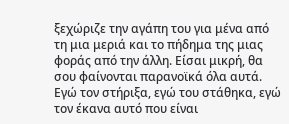ξεχώριζε την αγάπη του για μένα από τη μια μεριά και το πήδημα της μιας φοράς από την άλλη. Είσαι μικρή, θα σου φαίνονται παρανοϊκά όλα αυτά. Εγώ τον στήριξα, εγώ του στάθηκα, εγώ τον έκανα αυτό που είναι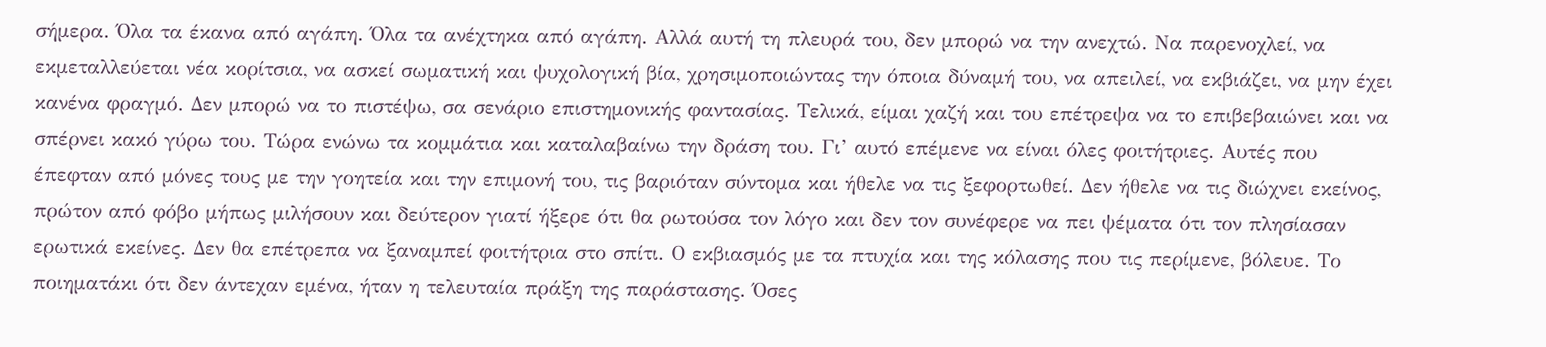σήμερα. Όλα τα έκανα από αγάπη. Όλα τα ανέχτηκα από αγάπη. Αλλά αυτή τη πλευρά του, δεν μπορώ να την ανεχτώ. Να παρενοχλεί, να εκμεταλλεύεται νέα κορίτσια, να ασκεί σωματική και ψυχολογική βία, χρησιμοποιώντας την όποια δύναμή του, να απειλεί, να εκβιάζει, να μην έχει κανένα φραγμό. Δεν μπορώ να το πιστέψω, σα σενάριο επιστημονικής φαντασίας. Τελικά, είμαι χαζή και του επέτρεψα να το επιβεβαιώνει και να σπέρνει κακό γύρω του. Τώρα ενώνω τα κομμάτια και καταλαβαίνω την δράση του. Γι’ αυτό επέμενε να είναι όλες φοιτήτριες. Αυτές που έπεφταν από μόνες τους με την γοητεία και την επιμονή του, τις βαριόταν σύντομα και ήθελε να τις ξεφορτωθεί. Δεν ήθελε να τις διώχνει εκείνος, πρώτον από φόβο μήπως μιλήσουν και δεύτερον γιατί ήξερε ότι θα ρωτούσα τον λόγο και δεν τον συνέφερε να πει ψέματα ότι τον πλησίασαν ερωτικά εκείνες. Δεν θα επέτρεπα να ξαναμπεί φοιτήτρια στο σπίτι. Ο εκβιασμός με τα πτυχία και της κόλασης που τις περίμενε, βόλευε. Το ποιηματάκι ότι δεν άντεχαν εμένα, ήταν η τελευταία πράξη της παράστασης. Όσες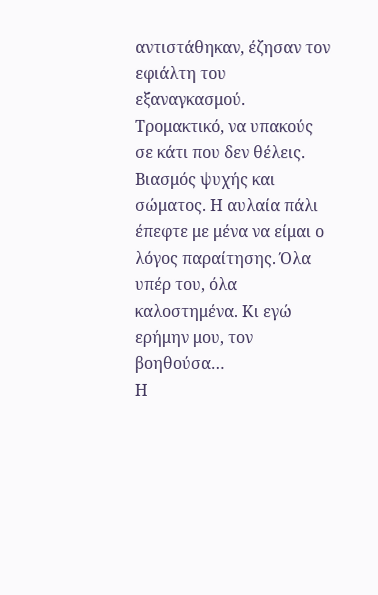αντιστάθηκαν, έζησαν τον εφιάλτη του εξαναγκασμού. Τρομακτικό, να υπακούς σε κάτι που δεν θέλεις. Βιασμός ψυχής και σώματος. Η αυλαία πάλι έπεφτε με μένα να είμαι ο λόγος παραίτησης. Όλα υπέρ του, όλα καλοστημένα. Κι εγώ ερήμην μου, τον βοηθούσα…
Η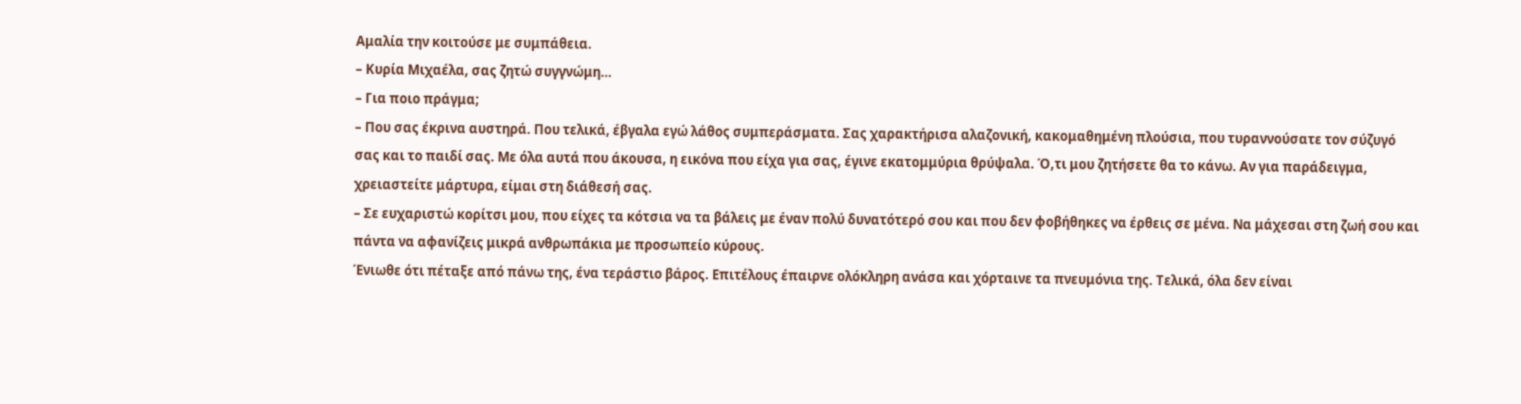Αμαλία την κοιτούσε με συμπάθεια.
– Κυρία Μιχαέλα, σας ζητώ συγγνώμη…
– Για ποιο πράγμα;
– Που σας έκρινα αυστηρά. Που τελικά, έβγαλα εγώ λάθος συμπεράσματα. Σας χαρακτήρισα αλαζονική, κακομαθημένη πλούσια, που τυραννούσατε τον σύζυγό σας και το παιδί σας. Με όλα αυτά που άκουσα, η εικόνα που είχα για σας, έγινε εκατομμύρια θρύψαλα. Ό,τι μου ζητήσετε θα το κάνω. Αν για παράδειγμα, χρειαστείτε μάρτυρα, είμαι στη διάθεσή σας.
– Σε ευχαριστώ κορίτσι μου, που είχες τα κότσια να τα βάλεις με έναν πολύ δυνατότερό σου και που δεν φοβήθηκες να έρθεις σε μένα. Να μάχεσαι στη ζωή σου και πάντα να αφανίζεις μικρά ανθρωπάκια με προσωπείο κύρους.
Ένιωθε ότι πέταξε από πάνω της, ένα τεράστιο βάρος. Επιτέλους έπαιρνε ολόκληρη ανάσα και χόρταινε τα πνευμόνια της. Τελικά, όλα δεν είναι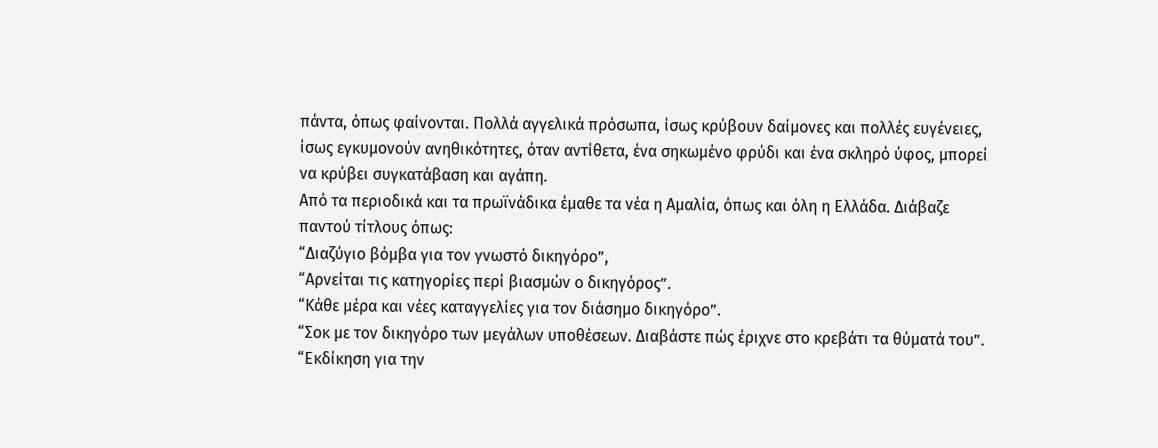πάντα, όπως φαίνονται. Πολλά αγγελικά πρόσωπα, ίσως κρύβουν δαίμονες και πολλές ευγένειες, ίσως εγκυμονούν ανηθικότητες, όταν αντίθετα, ένα σηκωμένο φρύδι και ένα σκληρό ύφος, μπορεί να κρύβει συγκατάβαση και αγάπη.
Από τα περιοδικά και τα πρωϊνάδικα έμαθε τα νέα η Αμαλία, όπως και όλη η Ελλάδα. Διάβαζε παντού τίτλους όπως:
“Διαζύγιο βόμβα για τον γνωστό δικηγόρο”,
“Αρνείται τις κατηγορίες περί βιασμών ο δικηγόρος”.
“Κάθε μέρα και νέες καταγγελίες για τον διάσημο δικηγόρο”.
“Σοκ με τον δικηγόρο των μεγάλων υποθέσεων. Διαβάστε πώς έριχνε στο κρεβάτι τα θύματά του”.
“Εκδίκηση για την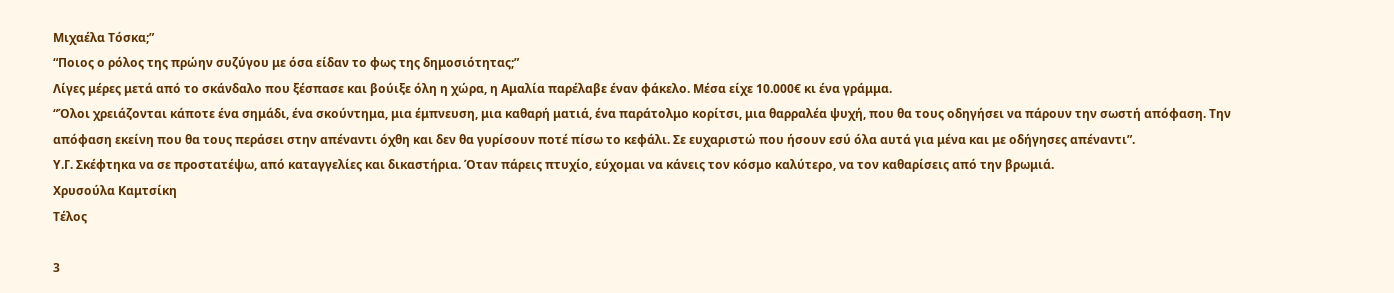Μιχαέλα Τόσκα;”
“Ποιος ο ρόλος της πρώην συζύγου με όσα είδαν το φως της δημοσιότητας;”
Λίγες μέρες μετά από το σκάνδαλο που ξέσπασε και βούιξε όλη η χώρα, η Αμαλία παρέλαβε έναν φάκελο. Μέσα είχε 10.000€ κι ένα γράμμα.
“Όλοι χρειάζονται κάποτε ένα σημάδι, ένα σκούντημα, μια έμπνευση, μια καθαρή ματιά, ένα παράτολμο κορίτσι, μια θαρραλέα ψυχή, που θα τους οδηγήσει να πάρουν την σωστή απόφαση. Την απόφαση εκείνη που θα τους περάσει στην απέναντι όχθη και δεν θα γυρίσουν ποτέ πίσω το κεφάλι. Σε ευχαριστώ που ήσουν εσύ όλα αυτά για μένα και με οδήγησες απέναντι”.
Υ.Γ. Σκέφτηκα να σε προστατέψω, από καταγγελίες και δικαστήρια. Όταν πάρεις πτυχίο, εύχομαι να κάνεις τον κόσμο καλύτερο, να τον καθαρίσεις από την βρωμιά.
Χρυσούλα Καμτσίκη
Τέλος

3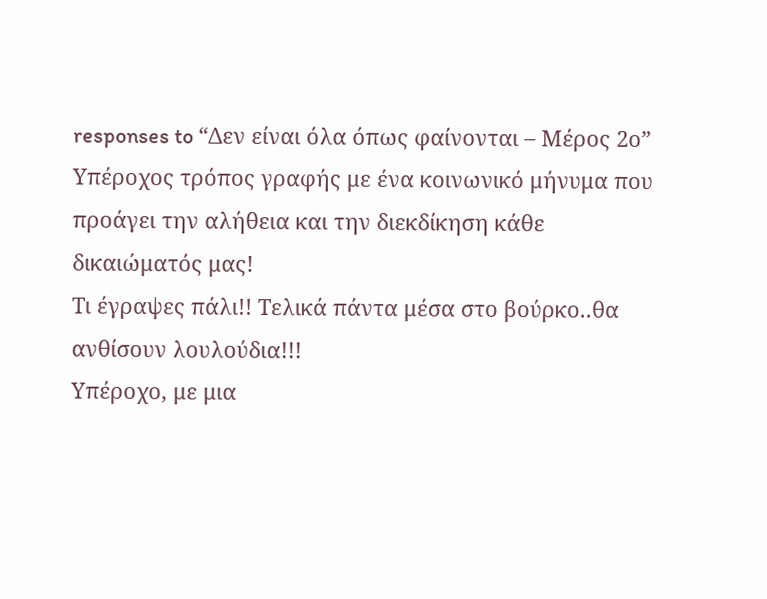responses to “Δεν είναι όλα όπως φαίνονται – Μέρος 2ο”
Υπέροχος τρόπος γραφής με ένα κοινωνικό μήνυμα που προάγει την αλήθεια και την διεκδίκηση κάθε δικαιώματός μας!
Τι έγραψες πάλι!! Τελικά πάντα μέσα στο βούρκο..θα ανθίσουν λουλούδια!!!
Υπέροχο, με μια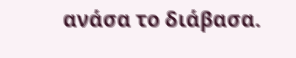ανάσα το διάβασα.